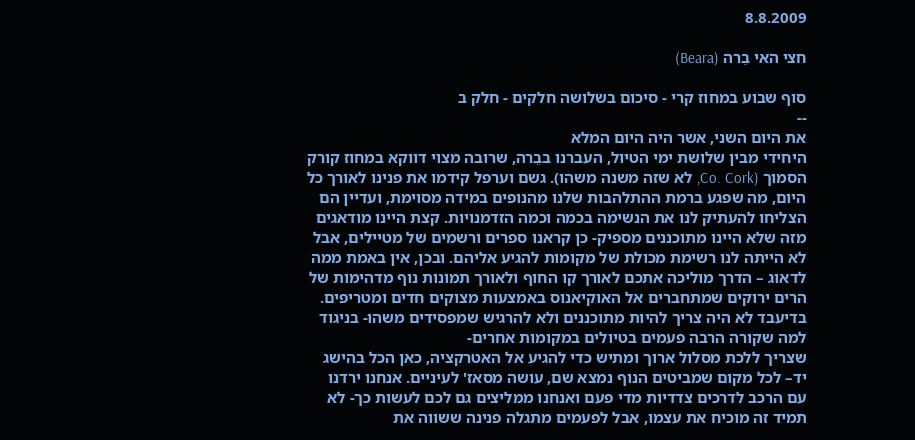8.8.2009

חצי האי בֵרה (Beara)

סוף שבוע במחוז קרי - סיכום בשלושה חלקים - חלק ב
--
את היום השני, אשר היה היום המלא
היחידי מבין שלושת ימי הטיול, העברנו בבֵרה, שרובה מצוי דווקא במחוז קורק הסמוך (Co. Cork, לא שזה משנה משהו). גשם וערפל קידמו את פנינו לאורך כל היום, מה שפגע ברמת ההתלהבות שלנו מהנופים במידה מסוימת, ועדיין הם הצליחו להעתיק לנו את הנשימה בכמה וכמה הזדמנויות. קצת היינו מודאגים מזה שלא היינו מתוכננים מספיק- כן קראנו ספרים ורשמים של מטיילים, אבל לא הייתה לנו רשימת מכולת של מקומות להגיע אליהם. ובכן, אין באמת ממה לדאוג – הדרך מוליכה אתכם לאורך קו החוף ולאורך תמונות נוף מדהימות של הרים ירוקים שמתחברים אל האוקיאנוס באמצעות מצוקים חדים ומטריפים. בדיעבד לא היה צריך להיות מתוכננים ולא להרגיש שמפסידים משהו- בניגוד למה שקורה הרבה פעמים בטיולים במקומות אחרים-
שצריך ללכת מסלול ארוך ומתיש כדי להגיע אל האטרקציה, כאן הכל בהישג יד– לכל מקום שמביטים הנוף נמצא שם, עושה מסאז' לעיניים. אנחנו ירדנו עם הרכב לדרכים צדדיות מדי פעם ואנחנו ממליצים גם לכם לעשות כך- לא תמיד זה מוכיח את עצמו, אבל לפעמים מתגלה פנינה ששווה את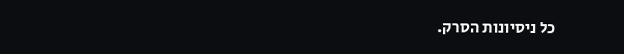כל ניסיונות הסרק.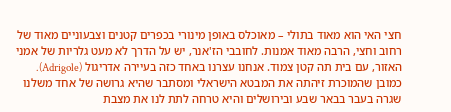חצי האי הוא מאוד בתולי – מאוכלס באופן מינורי בכפרים קטנים וצבעוניים מאוד של רחוב וחצי, הרבה מאוד אמנות. לחובבי הז'אנר, יש על הדרך לא מעט גלריות של אמני האזור, עם בית תה קטן צמוד. אנחנו עצרנו באחד כזה בעיירה אדריגול (Adrigole). כמובן שהמוכרת זיהתה את המבטא הישראלי ומסתבר שהיא גרושה של אחד משלנו שגרה בעבר בבאר שבע ובירושלים והיא טרחה לתת לנו את מצבת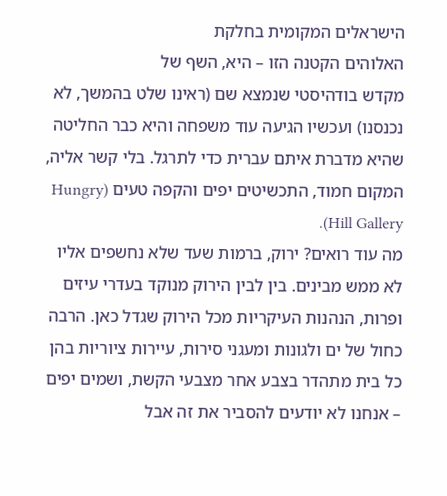הישראלים המקומית בחלקת
האלוהים הקטנה הזו – היא, השף של
מקדש בודהיסטי שנמצא שם (ראינו שלט בהמשך, לא נכנסנו) ועכשיו הגיעה עוד משפחה והיא כבר החליטה שהיא מדברת איתם עברית כדי לתרגל. בלי קשר אליה, המקום חמוד, התכשיטים יפים והקפה טעים (Hungry Hill Gallery).
מה עוד רואים? ירוק, ברמות שעד שלא נחשפים אליו לא ממש מבינים. בין לבין הירוק מנוקד בעדרי עיזים ופרות, הנהנות העיקריות מכל הירוק שגדל כאן. הרבה כחול של ים ולגונות ומעגני סירות, עיירות ציוריות בהן כל בית מתהדר בצבע אחר מצבעי הקשת, ושמים יפים – אנחנו לא יודעים להסביר את זה אבל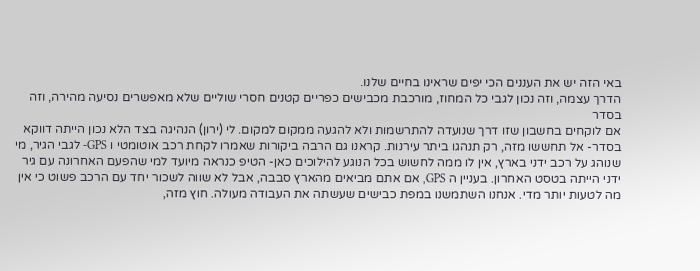באי הזה יש את העננים הכי יפים שראינו בחיים שלנו.
הדרך עצמה, וזה נכון לגבי כל המחוז, מורכבת מכבישים כפריים קטנים חסרי שוליים שלא מאפשרים נסיעה מהירה, וזה
בסדר
אם לוקחים בחשבון שזו דרך שנועדה להתרשמות ולא להגעה ממקום למקום. לי (ירון) הנהיגה בצד הלא נכון הייתה דווקא בסדר- אל תחששו מזה, רק תנהגו ביתר עירנות. קראנו גם הרבה ביקורות שאמרו לקחת רכב אוטומטי ו GPS- לגבי הגיר, מי שנוהג על רכב ידני בארץ, אין לו ממה לחשוש בכל הנוגע להילוכים כאן- הטיפ כנראה מיועד למי שהפעם האחרונה עם גיר ידני הייתה בטסט האחרון. בעניין ה GPS, אם אתם מביאים מהארץ סבבה, אבל לא שווה לשכור יחד עם הרכב פשוט כי אין מה לטעות יותר מדי. אנחנו השתמשנו במפת כבישים שעשתה את העבודה מעולה. חוץ מזה,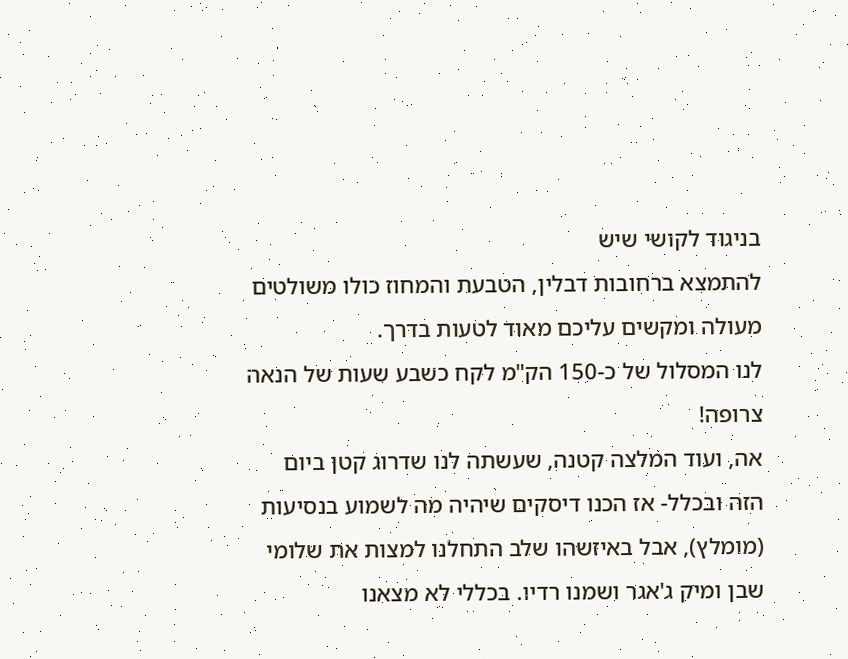בניגוד לקושי שיש
להתמצא ברחובות דבלין, הטבעת והמחוז כולו משולטים מעולה ומקשים עליכם מאוד לטעות בדרך.
לנו המסלול של כ-150 הק"מ לקח כשבע שעות של הנאה צרופה!
אה, ועוד המלצה קטנה, שעשתה לנו שדרוג קטן ביום הזה ובכלל- אז הכנו דיסקים שיהיה מה לשמוע בנסיעות (מומלץ), אבל באיזשהו שלב התחלנו למצות את שלומי שבן ומיק ג'אגר ושמנו רדיו. בכללי לא מצאנו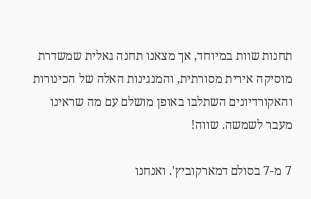תחנות שוות במיוחד, אך מצאנו תחנה גאלית שמשדרת מוסיקה אירית מסורתית, והמנגינות האלה של הכינורות והאקורדיונים השתלבו באופן מושלם עם מה שראינו מעבר לשמשה. שווה!

7 מ-7 בסולם דמארקוביץ'. ואנחנו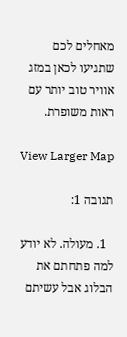מאחלים לכם שתגיעו לכאן במזג אוויר טוב יותר עם ראות משופרת.

View Larger Map

תגובה 1:

  1. מעולה. לא יודע למה פתחתם את הבלוג אבל עשיתם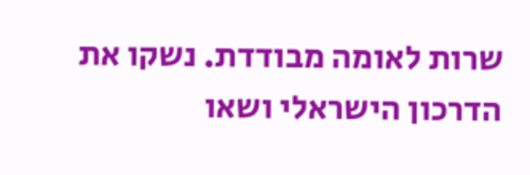שרות לאומה מבודדת. נשקו את הדרכון הישראלי ושאו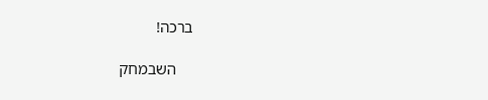ברכה!

    השבמחק